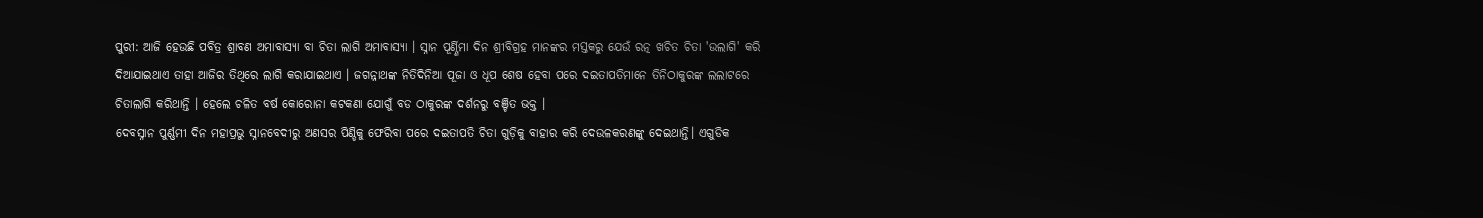ପୁରୀ: ଆଜି ହେଉଛି ପବିତ୍ର ଶ୍ରାବଣ ଅମାବାସ୍ୟା ବା ଚିତା ଲାଗି ଅମାବାସ୍ୟା । ସ୍ନାନ ପୂର୍ଣ୍ଣିମା ଦିନ ଶ୍ରୀବିଗ୍ରହ ମାନଙ୍କର ମସ୍ତକରୁ ଯେଉଁ ରତ୍ନ ଖଚିତ ଚିତା 'ଉଲାଗି' କରି ଦିଆଯାଇଥାଏ ତାହା ଆଜିର ତିଥିରେ ଲାଗି କରାଯାଇଥାଏ । ଜଗନ୍ନାଥଙ୍କ ନିତିଦିନିଆ ପୂଜା ଓ ଧୂପ ଶେଷ ହେବା ପରେ ଦଇତାପତିମାନେ ତିନିଠାକୁରଙ୍କ ଲଲାଟରେ ଚିତାଲାଗି କରିଥାନ୍ତି । ହେଲେ ଚଳିତ ବର୍ଷ କୋରୋନା କଟକଣା ଯୋଗୁଁ ବଡ ଠାକୁରଙ୍କ ଦର୍ଶନରୁ ବଞ୍ଚିତ ଭକ୍ତ ।
ଦେବସ୍ନାନ ପୁର୍ଣ୍ଣମୀ ଦିନ ମହାପ୍ରଭୁ ସ୍ନାନବେଦୀରୁ ଅଣସର ପିଣ୍ଡିକୁ ଫେରିବା ପରେ ଦଇତାପତି ଚିତା ଗୁଡ଼ିକୁ ବାହାର କରି ଦେଉଳକରଣଙ୍କୁ ଦେଇଥାନ୍ତି। ଏଗୁଡିକ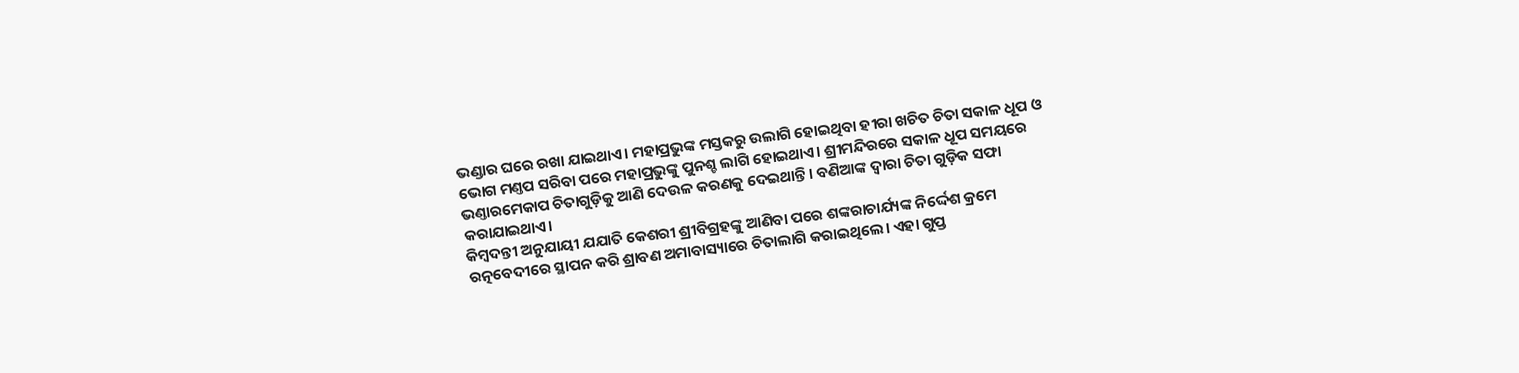ଭଣ୍ଡାର ଘରେ ରଖା ଯାଇଥାଏ। ମହାପ୍ରଭୁଙ୍କ ମସ୍ତକରୁ ଉଲାଗି ହୋଇଥିବା ହୀରା ଖଚିତ ଚିତା ସକାଳ ଧୂପ ଓ ଭୋଗ ମଣ୍ତପ ସରିବା ପରେ ମହାପ୍ରଭୁଙ୍କୁ ପୁନଶ୍ଚ ଲାଗି ହୋଇଥାଏ। ଶ୍ରୀମନ୍ଦିରରେ ସକାଳ ଧୂପ ସମୟରେ ଭଣ୍ତାରମେକାପ ଚିତାଗୁଡ଼ିକୁ ଆଣି ଦେଉଳ କରଣକୁ ଦେଇଥାନ୍ତି। ବଣିଆଙ୍କ ଦ୍ବାରା ଚିତା ଗୁଡ଼ିକ ସଫା କରାଯାଇଥାଏ।
କିମ୍ବଦନ୍ତୀ ଅନୁଯାୟୀ ଯଯାତି କେଶରୀ ଶ୍ରୀବିଗ୍ରହଙ୍କୁ ଆଣିବା ପରେ ଶଙ୍କରାଚାର୍ଯ୍ୟଙ୍କ ନିର୍ଦ୍ଦେଶ କ୍ରମେ ରତ୍ନବେଦୀରେ ସ୍ଥାପନ କରି ଶ୍ରାବଣ ଅମାବାସ୍ୟାରେ ଚିତାଲାଗି କରାଇଥିଲେ। ଏହା ଗୁପ୍ତ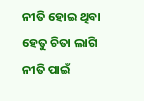ନୀତି ହୋଇ ଥିବା ହେତୁ ଚିତା ଲାଗି ନୀତି ପାଇଁ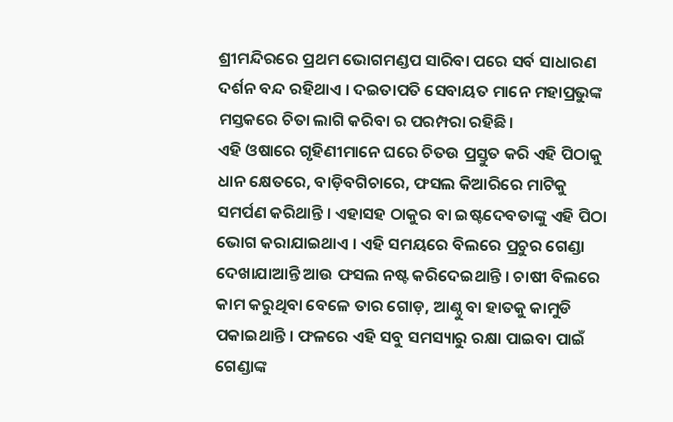ଶ୍ରୀମନ୍ଦିରରେ ପ୍ରଥମ ଭୋଗମଣ୍ଡପ ସାରିବା ପରେ ସର୍ବ ସାଧାରଣ ଦର୍ଶନ ବନ୍ଦ ରହିଥାଏ । ଦଇତାପତି ସେବାୟତ ମାନେ ମହାପ୍ରଭୁଙ୍କ ମସ୍ତକରେ ଚିତା ଲାଗି କରିବା ର ପରମ୍ପରା ରହିଛି।
ଏହି ଓଷାରେ ଗୃହିଣୀମାନେ ଘରେ ଚିତଉ ପ୍ରସ୍ତୁତ କରି ଏହି ପିଠାକୁ ଧାନ କ୍ଷେତରେ, ବାଡ଼ିବଗିଚାରେ, ଫସଲ କିଆରିରେ ମାଟିକୁ ସମର୍ପଣ କରିଥାନ୍ତି । ଏହାସହ ଠାକୁର ବା ଇଷ୍ଟଦେବତାଙ୍କୁ ଏହି ପିଠା ଭୋଗ କରାଯାଇଥାଏ । ଏହି ସମୟରେ ବିଲରେ ପ୍ରଚୁର ଗେଣ୍ଡା ଦେଖାଯାଆନ୍ତି ଆଉ ଫସଲ ନଷ୍ଟ କରିଦେଇଥାନ୍ତି । ଚାଷୀ ବିଲରେ କାମ କରୁଥିବା ବେଳେ ତାର ଗୋଡ଼, ଆଣ୍ଠୁ ବା ହାତକୁ କାମୁଡି ପକାଇଥାନ୍ତି । ଫଳରେ ଏହି ସବୁ ସମସ୍ୟାରୁ ରକ୍ଷା ପାଇବା ପାଇଁ ଗେଣ୍ଡାଙ୍କ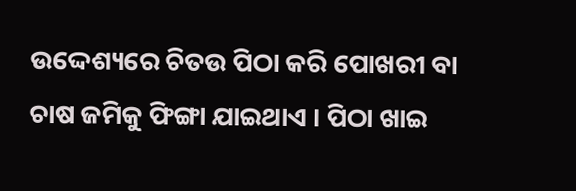ଉଦ୍ଦେଶ୍ୟରେ ଚିତଉ ପିଠା କରି ପୋଖରୀ ବା ଚାଷ ଜମିକୁ ଫିଙ୍ଗା ଯାଇଥାଏ । ପିଠା ଖାଇ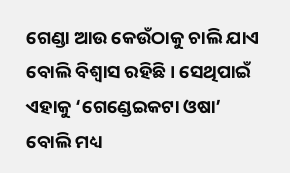ଗେଣ୍ଡା ଆଉ କେଉଁଠାକୁ ଚାଲି ଯାଏ ବୋଲି ବିଶ୍ବାସ ରହିଛି । ସେଥିପାଇଁ ଏହାକୁ ‘ଗେଣ୍ଡେଇକଟା ଓଷା’ ବୋଲି ମଧ୍ୟ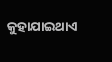କୁହାଯାଇଥାଏ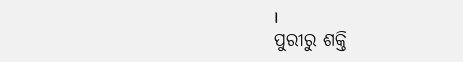।
ପୁରୀରୁ ଶକ୍ତି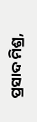ପ୍ରସାଦ ମିଶ୍ର,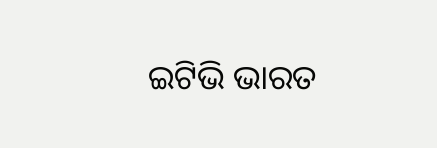ଇଟିଭି ଭାରତ